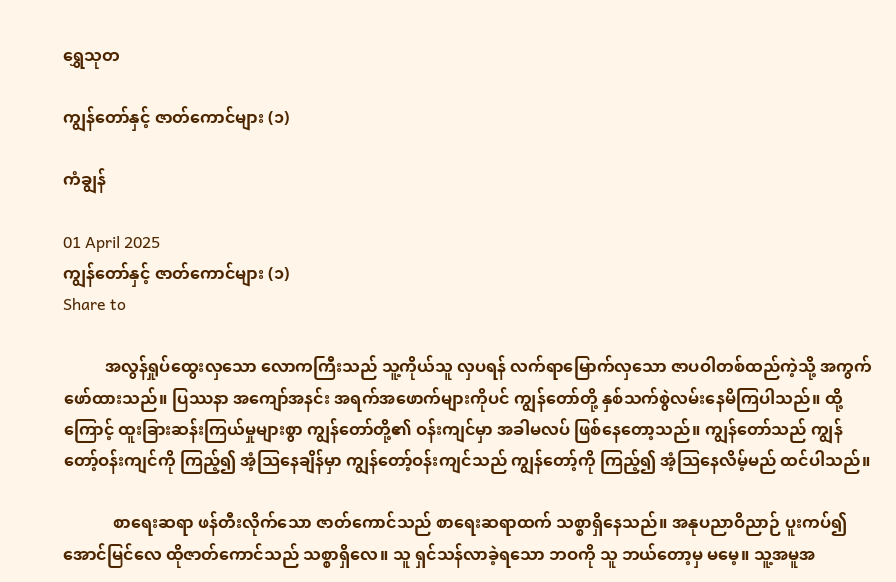ရွှေသုတ‌

ကျွန်တော်နှင့် ဇာတ်ကောင်များ (၁)

ကံချွန်

01 April 2025
ကျွန်တော်နှင့် ဇာတ်ကောင်များ (၁)
Share to

          အလွန်ရှုပ်ထွေးလှသော လောကကြီးသည် သူ့ကိုယ်သူ လှပရန် လက်ရာမြောက်လှသော ဇာပဝါတစ်ထည်ကဲ့သို့ အကွက်ဖော်ထားသည်။ ပြဿနာ အကျော်အနင်း အရက်အဖောက်များကိုပင် ကျွန်တော်တို့ နှစ်သက်စွဲလမ်းနေမိကြပါသည်။ ထို့ကြောင့် ထူးခြားဆန်းကြယ်မှုများစွာ ကျွန်တော်တို့၏ ဝန်းကျင်မှာ အခါမလပ် ဖြစ်နေတော့သည်။ ကျွန်တော်သည် ကျွန်တော့်ဝန်းကျင်ကို ကြည့်၍ အံ့သြနေချိန်မှာ ကျွန်တော့်ဝန်းကျင်သည် ကျွန်တော့်ကို ကြည့်၍ အံ့သြနေလိမ့်မည် ထင်ပါသည်။

            စာရေးဆရာ ဖန်တီးလိုက်သော ဇာတ်ကောင်သည် စာရေးဆရာထက် သစ္စာရှိနေသည်။ အနုပညာဝိညာဉ် ပူးကပ်၍ အောင်မြင်လေ ထိုဇာတ်ကောင်သည် သစ္စာရှိလေ။ သူ ရှင်သန်လာခဲ့ရသော ဘဝကို သူ ဘယ်တော့မှ မမေ့။ သူ့အမူအ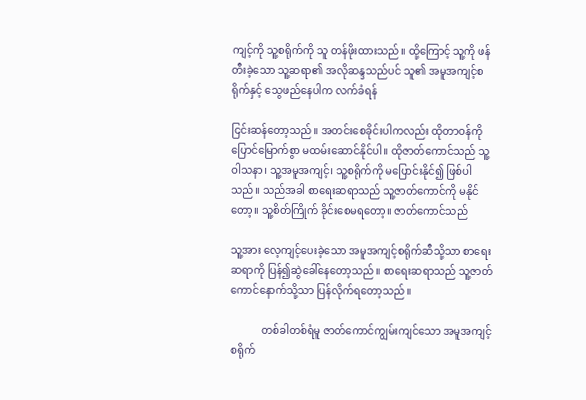ကျင့်ကို သူ့စရိုက်ကို သူ တန်ဖိုးထားသည်။ ထို့ကြောင့် သူ့ကို ဖန်တီးခဲ့သော သူ့ဆရာ၏ အလိုဆန္ဒသည်ပင် သူ၏ အမူအကျင့်စရိုက်နှင့် သွေဖည်နေပါက လက်ခံရန်

ငြင်းဆန်တော့သည်။ အတင်းစေခိုင်းပါကလည်း ထိုတာဝန်ကို ပြောင်မြောက်စွာ မထမ်းဆောင်နိုင်ပါ။ ထိုဇာတ်ကောင်သည် သူ့ဝါသနာ၊ သူ့အမူအကျင့်၊ သူ့စရိုက်ကို မပြောင်းနိုင်၍ ဖြစ်ပါသည်။ သည်အခါ စာရေးဆရာသည် သူ့ဇာတ်ကောင်ကို မနိုင်တော့။ သူ့စိတ်ကြိုက် ခိုင်းစေမရတော့။ ဇာတ်ကောင်သည်

သူ့အား လေ့ကျင့်ပေးခဲ့သော အမူအကျင့်စရိုက်ဆီသို့သာ စာရေးဆရာကို ပြန်၍ဆွဲခေါ်နေတော့သည်။ စာရေးဆရာသည် သူ့ဇာတ်ကောင်နောက်သို့သာ ပြန်လိုက်ရတော့သည်။

            တစ်ခါတစ်ရံမူ ဇာတ်ကောင်ကျွမ်းကျင်သော အမူအကျင့်စရိုက်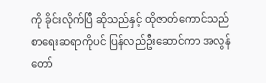ကို ခိုင်းလိုက်ပြီ ဆိုသည်နှင့် ထိုဇာတ်ကောင်သည် စာရေးဆရာကိုပင် ပြန်လည်ဦးဆောင်ကာ အလွန်တော်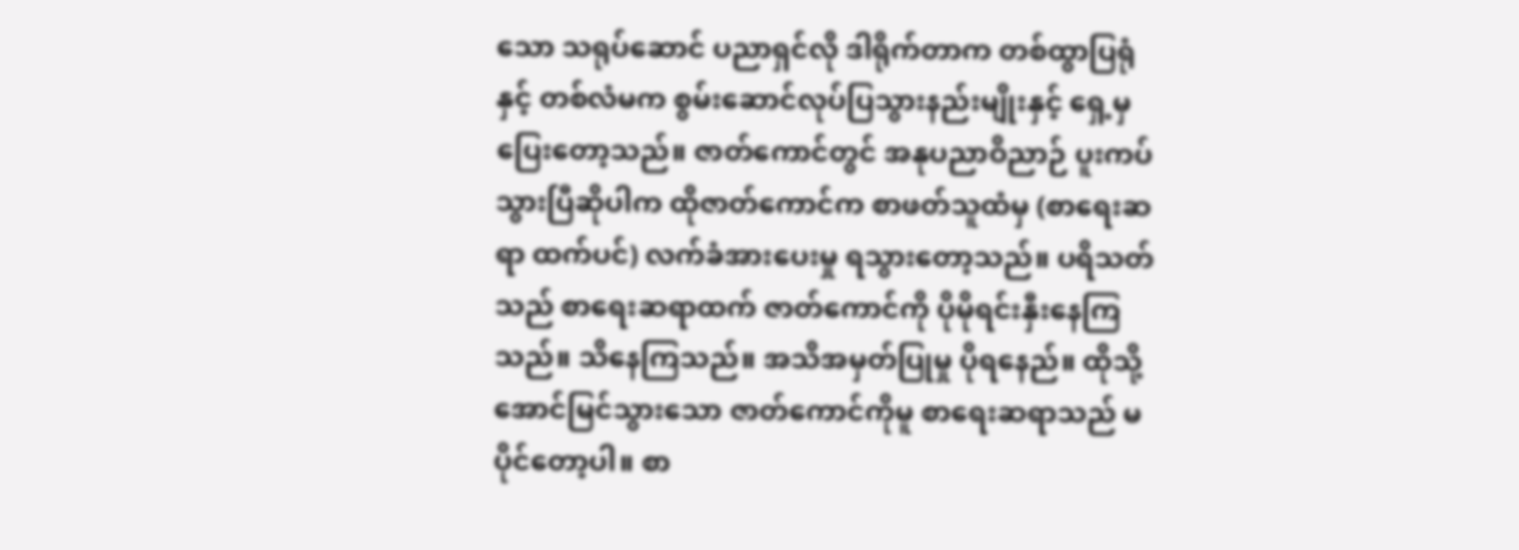သော သရုပ်ဆောင် ပညာရှင်လို ဒါရိုက်တာက တစ်ထွာပြရုံနှင့် တစ်လံမက စွမ်းဆောင်လုပ်ပြသွားနည်းမျိုးနှင့် ရှေ့မှပြေးတော့သည်။ ဇာတ်ကောင်တွင် အနုပညာဝိညာဉ် ပူးကပ်သွားပြီဆိုပါက ထိုဇာတ်ကောင်က စာဖတ်သူထံမှ (စာရေးဆရာ ထက်ပင်) လက်ခံအားပေးမှု ရသွားတော့သည်။ ပရိသတ်သည် စာရေးဆရာထက် ဇာတ်ကောင်ကို ပိုမိုရင်းနှီးနေကြသည်။ သိနေကြသည်။ အသိအမှတ်ပြုမှု ပိုရနေည်။ ထိုသို့အောင်မြင်သွားသော ဇာတ်ကောင်ကိုမူ စာရေးဆရာသည် မပိုင်တော့ပါ။ စာ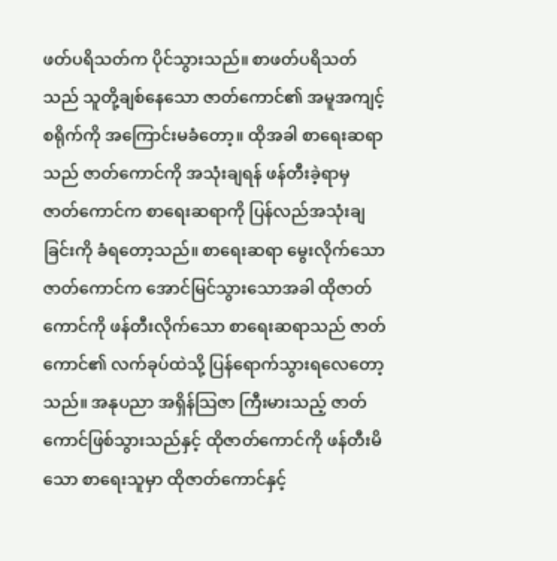ဖတ်ပရိသတ်က ပိုင်သွားသည်။ စာဖတ်ပရိသတ်သည် သူတို့ချစ်နေသော ဇာတ်ကောင်၏ အမူအကျင့်စရိုက်ကို အကြောင်းမခံတော့။ ထိုအခါ စာရေးဆရာသည် ဇာတ်ကောင်ကို အသုံးချရန် ဖန်တီးခဲ့ရာမှ ဇာတ်ကောင်က စာရေးဆရာကို ပြန်လည်အသုံးချခြင်းကို ခံရတော့သည်။ စာရေးဆရာ မွေးလိုက်သော ဇာတ်ကောင်က အောင်မြင်သွားသောအခါ ထိုဇာတ်ကောင်ကို ဖန်တီးလိုက်သော စာရေးဆရာသည် ဇာတ်ကောင်၏ လက်ခုပ်ထဲသို့ ပြန်ရောက်သွားရလေတော့သည်။ အနုပညာ အရှိန်သြဇာ ကြီးမားသည့် ဇာတ်ကောင်ဖြစ်သွားသည်နှင့် ထိုဇာတ်ကောင်ကို ဖန်တီးမိသော စာရေးသူမှာ ထိုဇာတ်ကောင်နှင့်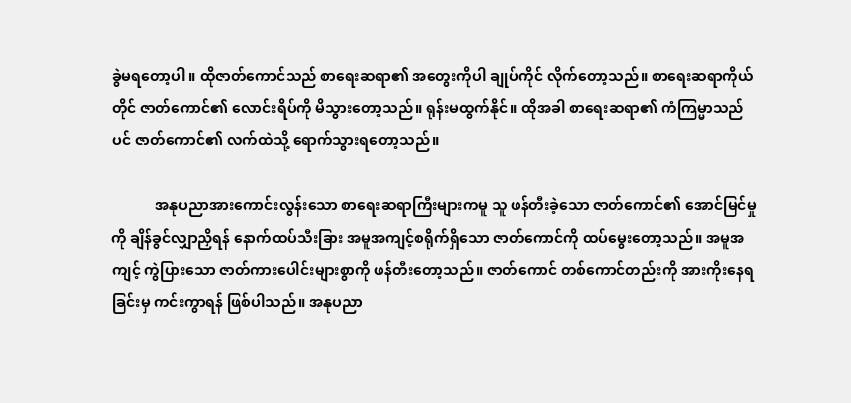ခွဲမရတော့ပါ။ ထိုဇာတ်ကောင်သည် စာရေးဆရာ၏ အတွေးကိုပါ ချုပ်ကိုင် လိုက်တော့သည်။ စာရေးဆရာကိုယ်တိုင် ဇာတ်ကောင်၏ လောင်းရိပ်ကို မိသွားတော့သည်။ ရုန်းမထွက်နိုင်။ ထိုအခါ စာရေးဆရာ၏ ကံကြမ္မာသည်ပင် ဇာတ်ကောင်၏ လက်ထဲသို့ ရောက်သွားရတော့သည်။

            အနုပညာအားကောင်းလွန်းသော စာရေးဆရာကြီးများကမူ သူ ဖန်တီးခဲ့သော ဇာတ်ကောင်၏ အောင်မြင်မှုကို ချိန်ခွင်လျှာညှိရန် နောက်ထပ်သီးခြား အမူအကျင့်စရိုက်ရှိသော ဇာတ်ကောင်ကို ထပ်မွေးတော့သည်။ အမူအကျင့် ကွဲပြားသော ဇာတ်ကားပေါင်းများစွာကို ဖန်တီးတော့သည်။ ဇာတ်ကောင် တစ်ကောင်တည်းကို အားကိုးနေရခြင်းမှ ကင်းကွာရန် ဖြစ်ပါသည်။ အနုပညာ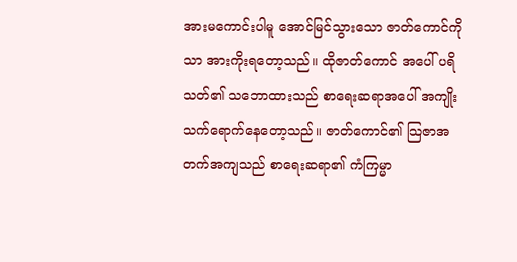အားမကောင်းပါမူ အောင်မြင်သွားသော ဇာတ်ကောင်ကိုသာ အားကိုးရတော့သည်။ ထိုဇာတ်ကောင် အပေါ် ပရိသတ်၏ သဘောထားသည် စာရေးဆရာအပေါ် အကျိုးသက်ရောက်နေတော့သည်။ ဇာတ်ကောင်၏ သြဇာအတက်အကျသည် စာရေးဆရာ၏ ကံကြမ္မာ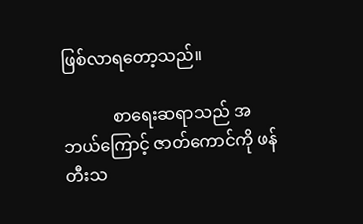ဖြစ်လာရတော့သည်။

            စာရေးဆရာသည် အဘယ်ကြောင့် ဇာတ်ကောင်ကို ဖန်တီးသ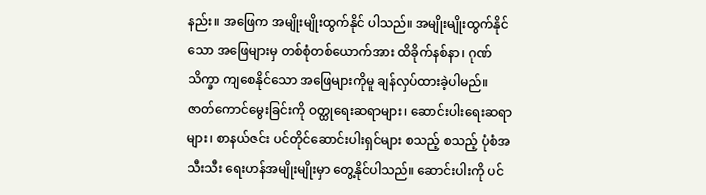နည်း။ အဖြေက အမျိုးမျိုးထွက်နိုင် ပါသည်။ အမျိုးမျိုးထွက်နိုင်သော အဖြေများမှ တစ်စုံတစ်ယောက်အား ထိခိုက်နစ်နာ၊ ဂုဏ်သိက္ခာ ကျစေနိုင်သော အဖြေများကိုမူ ချန်လှပ်ထားခဲ့ပါမည်။ ဇာတ်ကောင်မွေးခြင်းကို ဝတ္ထုရေးဆရာများ၊ ဆောင်းပါးရေးဆရာများ၊ စာနယ်ဇင်း ပင်တိုင်ဆောင်းပါးရှင်များ စသည့် စသည့် ပုံစံအသီးသီး ရေးဟန်အမျိုးမျိုးမှာ တွေ့နိုင်ပါသည်။ ဆောင်းပါးကို ပင်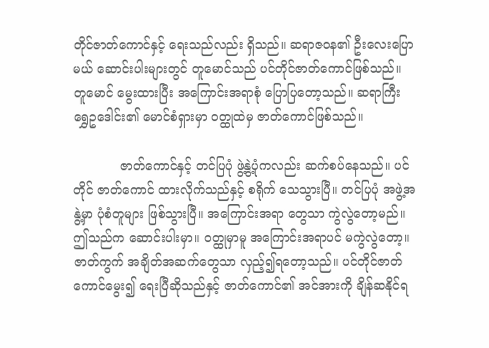တိုင်ဇာတ်ကောင်နှင့် ရေးသည်လည်း ရှိသည်။ ဆရာဇဝန၏ ဦးလေးပြောမယ် ဆောင်းပါးများတွင် တူမောင်သည် ပင်တိုင်ဇာတ်ကောင်ဖြစ်သည်။ တူမောင် မွေးထားပြီး အကြောင်းအရာစုံ ပြောပြတော့သည်။ ဆရာကြီးရွှေဥဒေါင်း၏ မောင်စံရှားမှာ ဝတ္ထုထဲမှ ဇာတ်ကောင်ဖြစ်သည်။

            ဇာတ်ကောင်နှင့် တင်ပြပုံ ဖွဲ့နွဲ့ပုံကလည်း ဆက်စပ်နေသည်။ ပင်တိုင် ဇာတ်ကောင် ထားလိုက်သည်နှင့် စရိုက် သေသွားပြီ။ တင်ပြပုံ အဖွဲ့အနွဲ့မှာ ပုံစံတူများ ဖြစ်သွားပြီ။ အကြောင်းအရာ တွေသာ ကွဲလွဲတော့မည်။ ဤသည်က ဆောင်းပါးမှာ။ ဝတ္ထုမှာမူ အကြောင်းအရာပင် မကွဲလွဲတော့။ ဇာတ်ကွက် အချိတ်အဆက်တွေသာ လှည့်၍ရတော့သည်။ ပင်တိုင်ဇာတ်ကောင်မွေး၍ ရေးပြီဆိုသည်နှင့် ဇာတ်ကောင်၏ အင်အားကို ချိန်ဆနိုင်ရ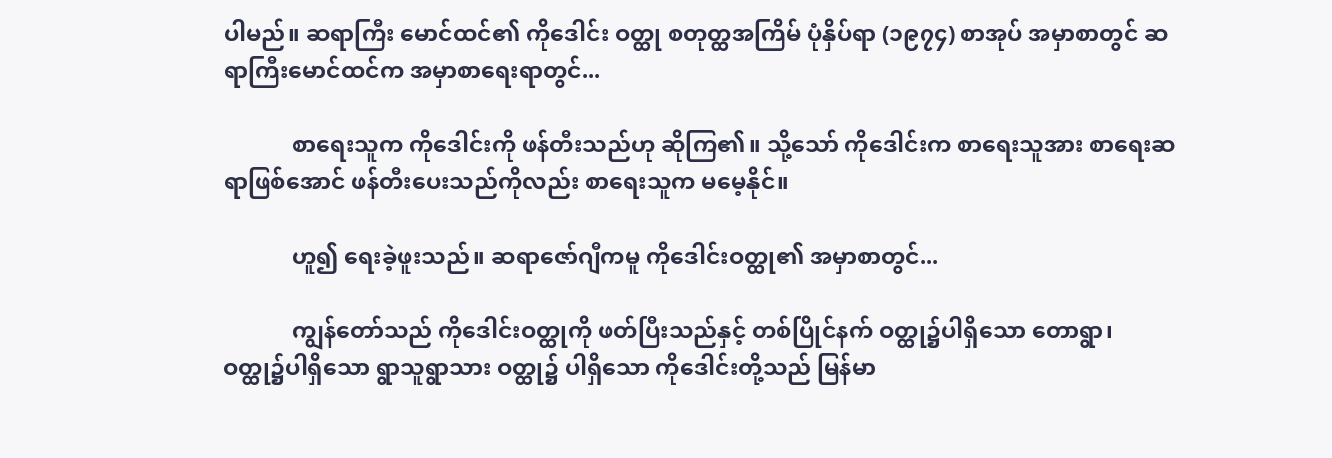ပါမည်။ ဆရာကြီး မောင်ထင်၏ ကိုဒေါင်း ဝတ္ထု စတုတ္ထအကြိမ် ပုံနှိပ်ရာ (၁၉၇၄) စာအုပ် အမှာစာတွင် ဆရာကြီးမောင်ထင်က အမှာစာရေးရာတွင်...

            စာရေးသူက ကိုဒေါင်းကို ဖန်တီးသည်ဟု ဆိုကြ၏။ သို့သော် ကိုဒေါင်းက စာရေးသူအား စာရေးဆရာဖြစ်အောင် ဖန်တီးပေးသည်ကိုလည်း စာရေးသူက မမေ့နိုင်။

            ဟူ၍ ရေးခဲ့ဖူးသည်။ ဆရာဇော်ဂျီကမူ ကိုဒေါင်းဝတ္ထု၏ အမှာစာတွင်...

            ကျွန်တော်သည် ကိုဒေါင်းဝတ္ထုကို ဖတ်ပြီးသည်နှင့် တစ်ပြိုင်နက် ဝတ္ထု၌ပါရှိသော တောရွာ၊ ဝတ္ထု၌ပါရှိသော ရွာသူရွာသား ဝတ္ထု၌ ပါရှိသော ကိုဒေါင်းတို့သည် မြန်မာ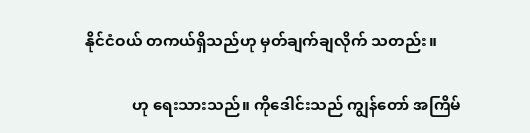နိုင်ငံဝယ် တကယ်ရှိသည်ဟု မှတ်ချက်ချလိုက် သတည်း။

            ဟု ရေးသားသည်။ ကိုဒေါင်းသည် ကျွန်တော် အကြိမ်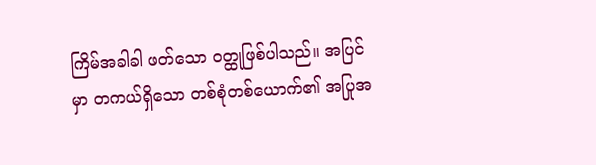ကြိမ်အခါခါ ဖတ်သော ဝတ္ထုဖြစ်ပါသည်။ အပြင်မှာ တကယ်ရှိသော တစ်စုံတစ်ယောက်၏ အပြုအ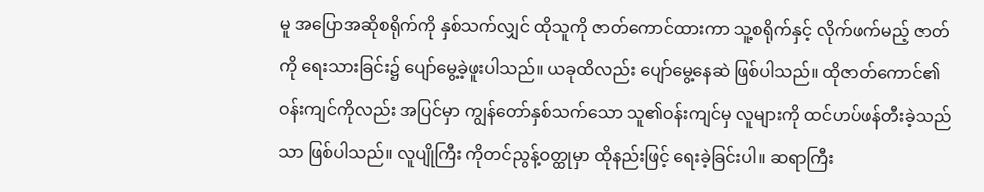မူ အပြောအဆိုစရိုက်ကို နှစ်သက်လျှင် ထိုသူကို ဇာတ်ကောင်ထားကာ သူ့စရိုက်နှင့် လိုက်ဖက်မည့် ဇာတ်ကို ရေးသားခြင်း၌ ပျော်မွေ့ခဲ့ဖူးပါသည်။ ယခုထိလည်း ပျော်မွေ့နေဆဲ ဖြစ်ပါသည်။ ထိုဇာတ်ကောင်၏ ဝန်းကျင်ကိုလည်း အပြင်မှာ ကျွန်တော်နှစ်သက်သော သူ၏ဝန်းကျင်မှ လူများကို ထင်ဟပ်ဖန်တီးခဲ့သည်သာ ဖြစ်ပါသည်။ လူပျိုကြီး ကိုတင်ညွန့်ဝတ္ထုမှာ ထိုနည်းဖြင့် ရေးခဲ့ခြင်းပါ။ ဆရာကြီး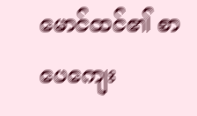မောင်ထင်၏ စာပေကျေး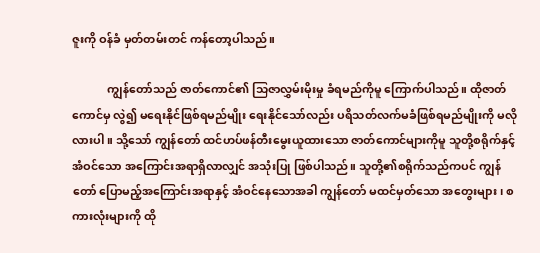ဇူးကို ဝန်ခံ မှတ်တမ်းတင် ကန်တော့ပါသည်။

            ကျွန်တော်သည် ဇာတ်ကောင်၏ သြဇာလွှမ်းမိုးမှု ခံရမည်ကိုမူ ကြောက်ပါသည်။ ထိုဇာတ်ကောင်မှ လွဲ၍ မရေးနိုင်ဖြစ်ရမည်မျိုး ရေးနိုင်သော်လည်း ပရိသတ်လက်မခံဖြစ်ရမည်မျိုးကို မလိုလားပါ။ သို့သော် ကျွန်တော် ထင်ဟပ်ဖန်တီးမွေးယူထားသော ဇာတ်ကောင်များကိုမူ သူတို့စရိုက်နှင့် အံဝင်သော အကြောင်းအရာရှိလာလျှင် အသုံးပြု ဖြစ်ပါသည်။ သူတို့၏စရိုက်သည်ကပင် ကျွန်တော် ပြောမည့်အကြောင်းအရာနှင့် အံဝင်နေသောအခါ ကျွန်တော် မထင်မှတ်သော အတွေးများ၊ စကားလုံးများကို ထို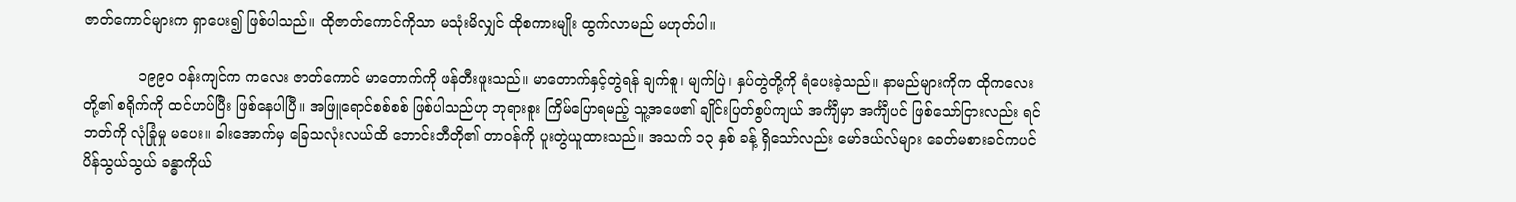ဇာတ်ကောင်များက ရှာပေး၍ ဖြစ်ပါသည်။ ထိုဇာတ်ကောင်ကိုသာ မသုံးမိလျှင် ထိုစကားမျိုး ထွက်လာမည် မဟုတ်ပါ။

            ၁၉၉ဝ ဝန်းကျင်က ကလေး ဇာတ်ကောင် မာတောက်ကို ဖန်တီးဖူးသည်။ မာတောက်နှင့်တွဲရန် ချက်စူ၊ မျက်ပြဲ၊ နှပ်တွဲတို့ကို ရံပေးခဲ့သည်။ နာမည်များကိုက ထိုကလေးတို့၏ စရိုက်ကို ထင်ဟပ်ပြီး ဖြစ်နေပါပြီ။ အဖြူရောင်စစ်စစ် ဖြစ်ပါသည်ဟု ဘုရားစူး ကြိမ်ပြောရမည့် သူ့အဖေ၏ ချိုင်းပြတ်စွပ်ကျယ် အင်္ကျီမှာ အင်္ကျီပင် ဖြစ်သော်ငြားလည်း ရင်ဘတ်ကို လုံခြုံမှု မပေး။ ခါးအောက်မှ ခြေသလုံးလယ်ထိ ဘောင်းဘီတို၏ တာဝန်ကို ပူးတွဲယူထားသည်။ အသက် ၁၃ နှစ် ခန့် ရှိသော်လည်း မော်ဒယ်လ်များ ခေတ်မစားခင်ကပင် ပိန်သွယ်သွယ် ခန္ဓာကိုယ်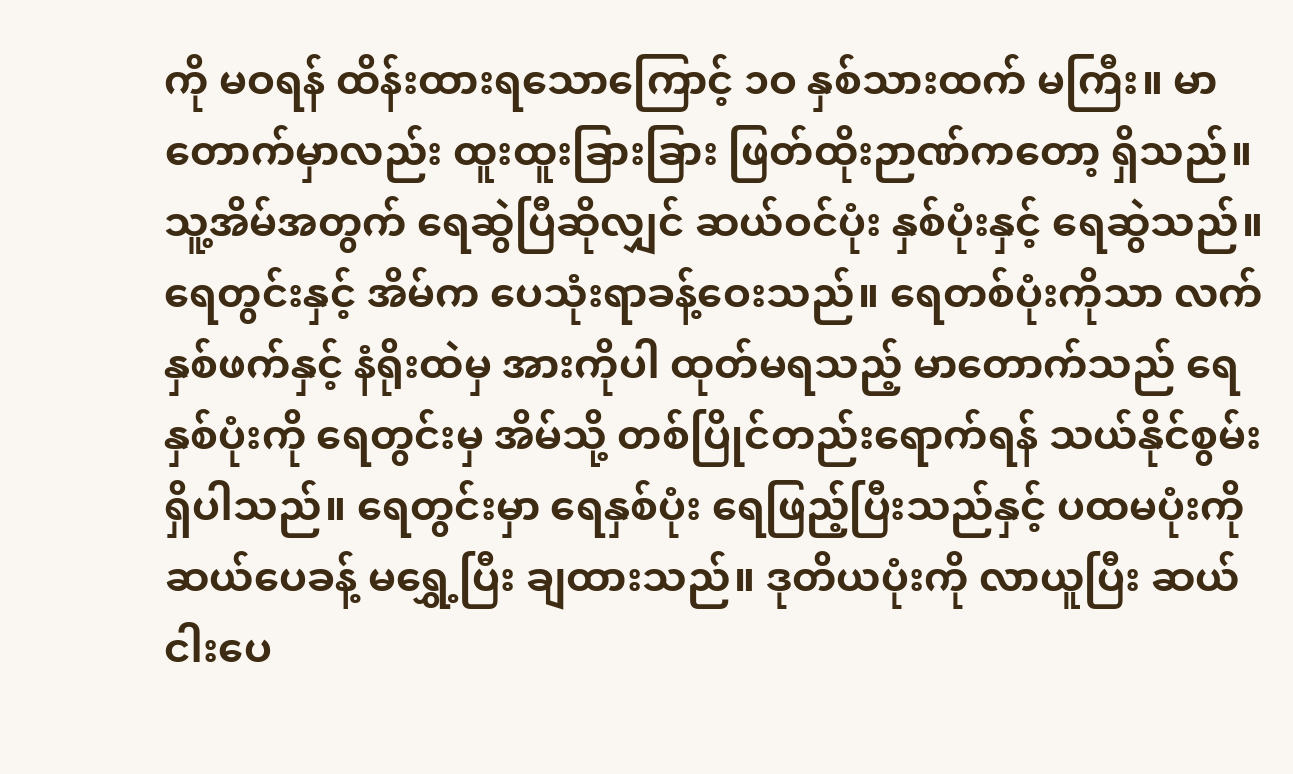ကို မဝရန် ထိန်းထားရသောကြောင့် ၁ဝ နှစ်သားထက် မကြီး။ မာတောက်မှာလည်း ထူးထူးခြားခြား ဖြတ်ထိုးဉာဏ်ကတော့ ရှိသည်။ သူ့အိမ်အတွက် ရေဆွဲပြီဆိုလျှင် ဆယ်ဝင်ပုံး နှစ်ပုံးနှင့် ရေဆွဲသည်။ ရေတွင်းနှင့် အိမ်က ပေသုံးရာခန့်ဝေးသည်။ ရေတစ်ပုံးကိုသာ လက်နှစ်ဖက်နှင့် နံရိုးထဲမှ အားကိုပါ ထုတ်မရသည့် မာတောက်သည် ရေနှစ်ပုံးကို ရေတွင်းမှ အိမ်သို့ တစ်ပြိုင်တည်းရောက်ရန် သယ်နိုင်စွမ်း ရှိပါသည်။ ရေတွင်းမှာ ရေနှစ်ပုံး ရေဖြည့်ပြီးသည်နှင့် ပထမပုံးကို ဆယ်ပေခန့် မရွှေ့ပြီး ချထားသည်။ ဒုတိယပုံးကို လာယူပြီး ဆယ်ငါးပေ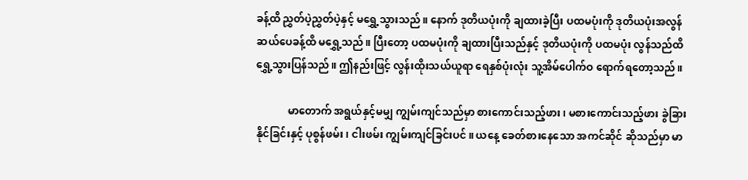ခန့်ထိ ညွှတ်ပဲ့ညွှတ်ပဲ့နှင့် မရွှေ့သွားသည်။ နောက် ဒုတိယပုံးကို ချထားခဲ့ပြီး ပထမပုံးကို ဒုတိယပုံးအလွန် ဆယ်ပေခန့်ထိ မရွှေ့သည်။ ပြီးတော့ ပထမပုံးကို ချထားပြီးသည်နှင့် ဒုတိယပုံးကို ပထမပုံး လွန်သည်ထိ ရွှေ့သွားပြန်သည်။ ဤနည်းဖြင့် လွန်းထိုးသယ်ယူရာ ရေနှစ်ပုံးလုံး သူ့အိမ်ပေါက်ဝ ရောက်ရတော့သည်။

            မာတောက် အရွယ်နှင့်မမျှ ကျွမ်းကျင်သည်မှာ စားကောင်းသည့်ဖား၊ မစားကောင်းသည့်ဖား ခွဲခြားနိုင်ခြင်းနှင့် ပုစွန်ဖမ်း၊ ငါးဖမ်း ကျွမ်းကျင်ခြင်းပင်။ ယနေ့ ခေတ်စားနေသော အကင်ဆိုင် ဆိုသည်မှာ မာ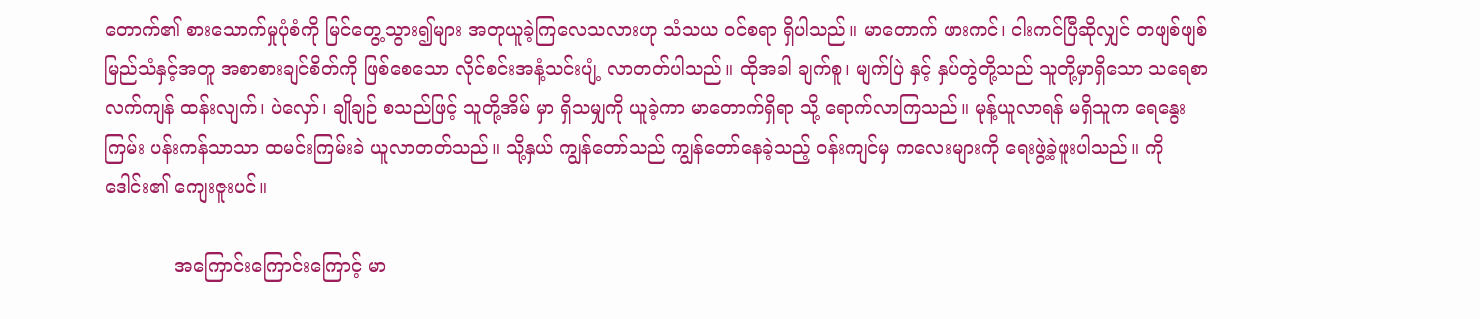တောက်၏ စားသောက်မှုပုံစံကို မြင်တွေ့သွား၍များ အတုယူခဲ့ကြလေသလားဟု သံသယ ဝင်စရာ ရှိပါသည်။ မာတောက် ဖားကင်၊ ငါးကင်ပြီဆိုလျှင် တဖျစ်ဖျစ် မြည်သံနှင့်အတူ အစာစားချင်စိတ်ကို ဖြစ်စေသော လိုင်စင်းအနံ့သင်းပျံ့ လာတတ်ပါသည်။ ထိုအခါ ချက်စူ၊ မျက်ပြဲ နှင့် နှပ်တွဲတို့သည် သူတို့မှာရှိသော သရေစာ လက်ကျန် ထန်းလျက်၊ ပဲလှော်၊ ချိုချဉ် စသည်ဖြင့် သူတို့အိမ် မှာ ရှိသမျှကို ယူခဲ့ကာ မာတောက်ရှိရာ သို့ ရောက်လာကြသည်။ မုန့်ယူလာရန် မရှိသူက ရေနွေးကြမ်း ပန်းကန်သာသာ ထမင်းကြမ်းခဲ ယူလာတတ်သည်။ သို့နှယ် ကျွန်တော်သည် ကျွန်တော်နေခဲ့သည့် ဝန်းကျင်မှ ကလေးများကို ရေးဖွဲ့ခဲ့ဖူးပါသည်။ ကိုဒေါင်း၏ ကျေးဇူးပင်။

            အကြောင်းကြောင်းကြောင့် မာ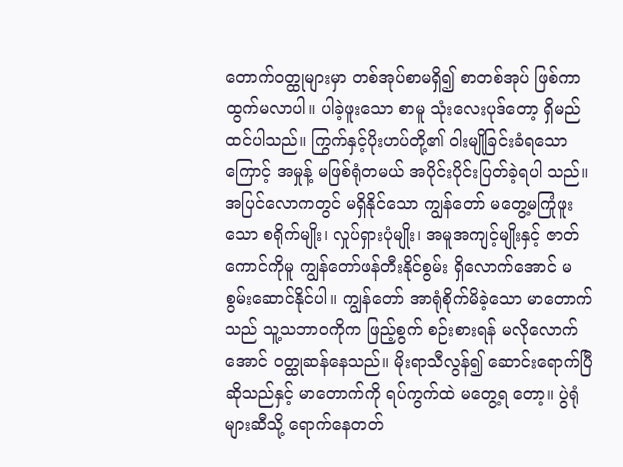တောက်ဝတ္ထုများမှာ တစ်အုပ်စာမရှိ၍ စာတစ်အုပ် ဖြစ်ကာ ထွက်မလာပါ။ ပါခဲ့ဖူးသော စာမူ သုံးလေးပုဒ်တော့ ရှိမည်ထင်ပါသည်။ ကြွက်နှင့်ပိုးဟပ်တို့၏ ဝါးမျိုခြင်းခံရသောကြောင့် အမှုန့် မဖြစ်ရုံတမယ် အပိုင်းပိုင်းပြတ်ခဲ့ရပါ သည်။ အပြင်လောကတွင် မရှိနိုင်သော ကျွန်တော် မတွေ့မကြုံဖူးသော စရိုက်မျိုး၊ လှုပ်ရှားပုံမျိုး၊ အမူအကျင့်မျိုးနှင့် ဇာတ်ကောင်ကိုမူ ကျွန်တော်ဖန်တီးနိုင်စွမ်း ရှိလောက်အောင် မစွမ်းဆောင်နိုင်ပါ။ ကျွန်တော် အာရုံစိုက်မိခဲ့သော မာတောက်သည် သူ့သဘာဝကိုက ဖြည့်စွက် စဉ်းစားရန် မလိုလောက်အောင် ဝတ္ထုဆန်နေသည်။ မိုးရာသီလွန်၍ ဆောင်းရောက်ပြီ ဆိုသည်နှင့် မာတောက်ကို ရပ်ကွက်ထဲ မတွေ့ရ တော့။ ပွဲရုံများဆီသို့ ရောက်နေတတ်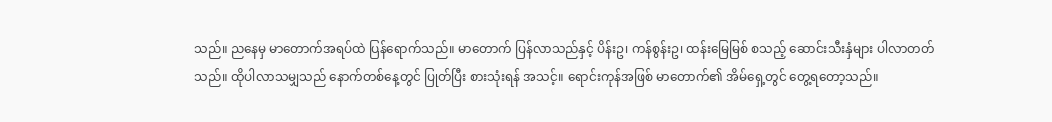သည်။ ညနေမှ မာတောက်အရပ်ထဲ ပြန်ရောက်သည်။ မာတောက် ပြန်လာသည်နှင့် ပိန်းဥ၊ ကန်စွန်းဥ၊ ထန်းမြေမြစ် စသည့် ဆောင်းသီးနှံများ ပါလာတတ်သည်။ ထိုပါလာသမျှသည် နောက်တစ်နေ့တွင် ပြုတ်ပြီး စားသုံးရန် အသင့်။ ရောင်းကုန်အဖြစ် မာတောက်၏ အိမ်ရှေ့တွင် တွေ့ရတော့သည်။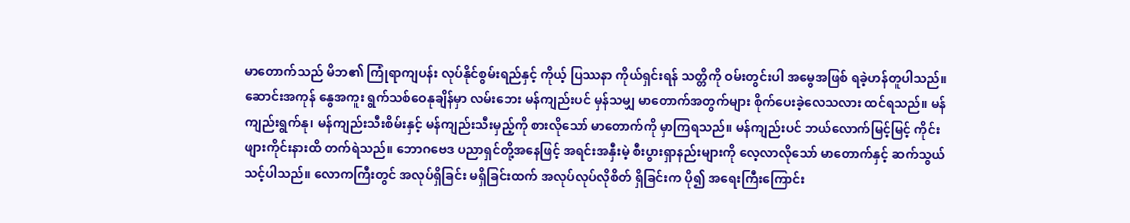မာတောက်သည် မိဘ၏ ကြုံရာကျပန်း လုပ်နိုင်စွမ်းရည်နှင့် ကိုယ့် ပြဿနာ ကိုယ်ရှင်းရန် သတ္တိကို ဝမ်းတွင်းပါ အမွေအဖြစ် ရခဲ့ဟန်တူပါသည်။ ဆောင်းအကုန် နွေအကူး ရွက်သစ်ဝေနုချိန်မှာ လမ်းဘေး မန်ကျည်းပင် မှန်သမျှ မာတောက်အတွက်များ စိုက်ပေးခဲ့လေသလား ထင်ရသည်။ မန်ကျည်းရွက်နု၊ မန်ကျည်းသီးစိမ်းနှင့် မန်ကျည်းသီးမှည့်ကို စားလိုသော် မာတောက်ကို မှာကြရသည်။ မန်ကျည်းပင် ဘယ်လောက်မြင့်မြင့် ကိုင်းဖျားကိုင်းနားထိ တက်ရဲသည်။ ဘောဂဗေဒ ပညာရှင်တို့အနေဖြင့် အရင်းအနှီးမဲ့ စီးပွားရှာနည်းများကို လေ့လာလိုသော် မာတောက်နှင့် ဆက်သွယ်သင့်ပါသည်။ လောကကြီးတွင် အလုပ်ရှိခြင်း မရှိခြင်းထက် အလုပ်လုပ်လိုစိတ် ရှိခြင်းက ပို၍ အရေးကြီးကြောင်း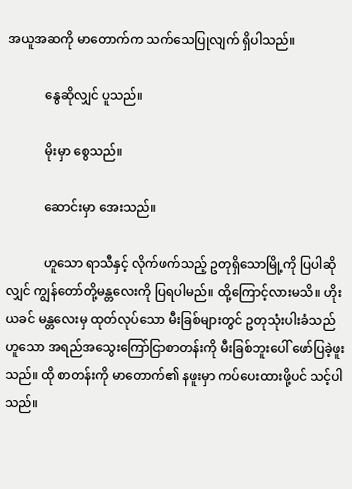အယူအဆကို မာတောက်က သက်သေပြုလျက် ရှိပါသည်။

            နွေဆိုလျှင် ပူသည်။

            မိုးမှာ စွေသည်။

            ဆောင်းမှာ အေးသည်။

            ဟူသော ရာသီနှင့် လိုက်ဖက်သည့် ဥတုရှိသောမြို့ကို ပြပါဆိုလျှင် ကျွန်တော်တို့မန္တလေးကို ပြရပါမည်။ ထို့ကြောင့်လားမသိ။ ဟိုးယခင် မန္တလေးမှ ထုတ်လုပ်သော မီးခြစ်များတွင် ဥတုသုံးပါးခံသည် ဟူသော အရည်အသွေးကြော်ငြာစာတန်းကို မီးခြစ်ဘူးပေါ် ဖော်ပြခဲ့ဖူးသည်။ ထို စာတန်းကို မာတောက်၏ နဖူးမှာ ကပ်ပေးထားဖို့ပင် သင့်ပါသည်။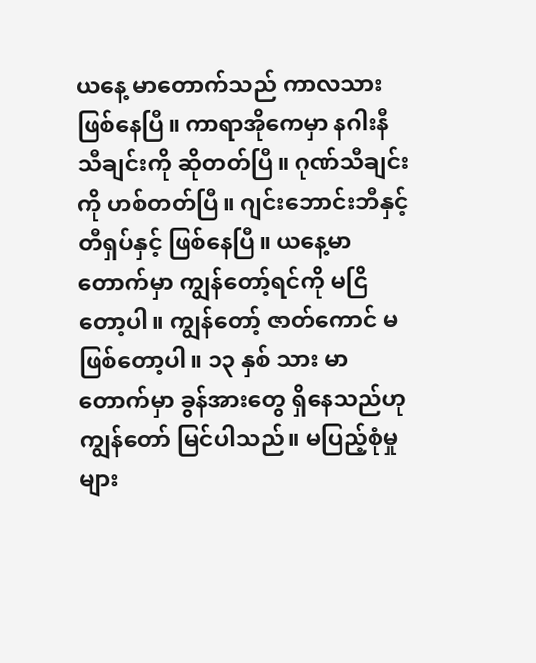ယနေ့ မာတောက်သည် ကာလသား ဖြစ်နေပြီ။ ကာရာအိုကေမှာ နဂါးနီ သီချင်းကို ဆိုတတ်ပြီ။ ဂုဏ်သီချင်းကို ဟစ်တတ်ပြီ။ ဂျင်းဘောင်းဘီနှင့် တီရှပ်နှင့် ဖြစ်နေပြီ။ ယနေ့မာတောက်မှာ ကျွန်တော့်ရင်ကို မငြိတော့ပါ။ ကျွန်တော့် ဇာတ်ကောင် မဖြစ်တော့ပါ။ ၁၃ နှစ် သား မာတောက်မှာ ခွန်အားတွေ ရှိနေသည်ဟု ကျွန်တော် မြင်ပါသည်။ မပြည့်စုံမှုများ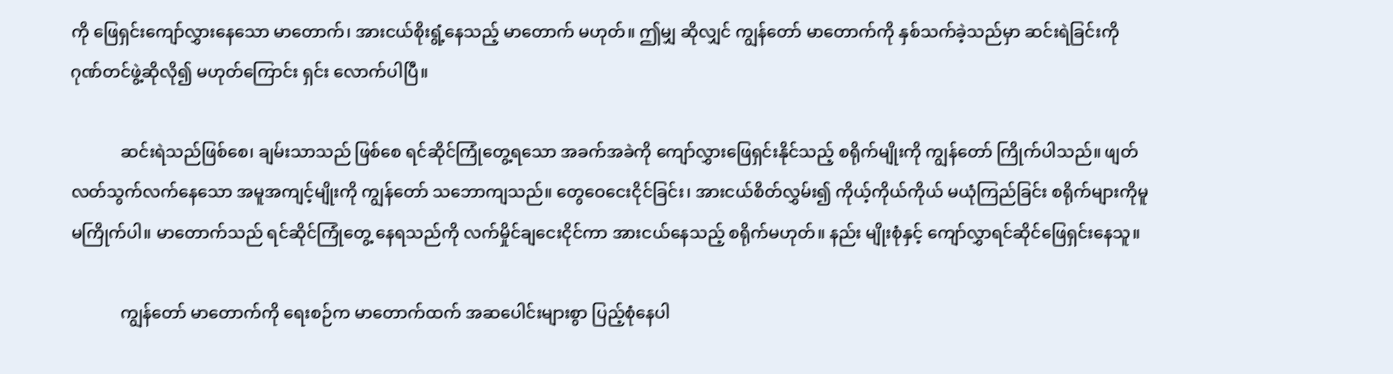ကို ဖြေရှင်းကျော်လွှားနေသော မာတောက်၊ အားငယ်စိုးရွံ့နေသည့် မာတောက် မဟုတ်။ ဤမျှ ဆိုလျှင် ကျွန်တော် မာတောက်ကို နှစ်သက်ခဲ့သည်မှာ ဆင်းရဲခြင်းကို ဂုဏ်တင်ဖွဲ့ဆိုလို၍ မဟုတ်ကြောင်း ရှင်း လောက်ပါပြီ။

            ဆင်းရဲသည်ဖြစ်စေ၊ ချမ်းသာသည် ဖြစ်စေ ရင်ဆိုင်ကြုံတွေ့ရသော အခက်အခဲကို ကျော်လွှားဖြေရှင်းနိုင်သည့် စရိုက်မျိုးကို ကျွန်တော် ကြိုက်ပါသည်။ ဖျတ်လတ်သွက်လက်နေသော အမူအကျင့်မျိုးကို ကျွန်တော် သဘောကျသည်။ တွေဝေငေးငိုင်ခြင်း၊ အားငယ်စိတ်လွှမ်း၍ ကိုယ့်ကိုယ်ကိုယ် မယုံကြည်ခြင်း စရိုက်များကိုမူ မကြိုက်ပါ။ မာတောက်သည် ရင်ဆိုင်ကြုံတွေ့ နေရသည်ကို လက်မှိုင်ချငေးငိုင်ကာ အားငယ်နေသည့် စရိုက်မဟုတ်။ နည်း မျိုးစုံနှင့် ကျော်လွှာရင်ဆိုင်ဖြေရှင်းနေသူ။

            ကျွန်တော် မာတောက်ကို ရေးစဉ်က မာတောက်ထက် အဆပေါင်းများစွာ ပြည့်စုံနေပါ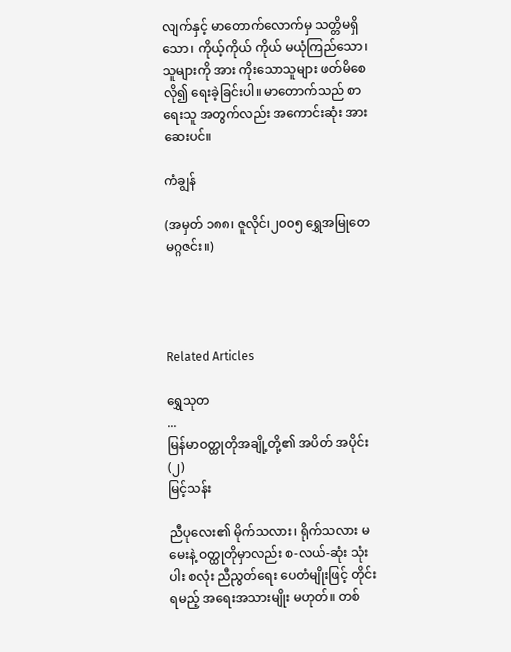လျက်နှင့် မာတောက်လောက်မှ သတ္တိမရှိသော၊ ကိုယ့်ကိုယ် ကိုယ် မယုံကြည်သော၊ သူများကို အား ကိုးသောသူများ ဖတ်မိစေလို၍ ရေးခဲ့ခြင်းပါ။ မာတောက်သည် စာရေးသူ အတွက်လည်း အကောင်းဆုံး အားဆေးပင်။

ကံချွန်

(အမှတ် ၁၈၈၊ ဇူလိုင်၊၂၀၀၅ ရွှေအမြုတေမဂ္ဂဇင်း။)




Related Articles

ရွှေသုတ‌
...
မြန်မာဝတ္ထုတိုအချို့တို့၏ အပိတ် အပိုင်း (၂)
မြင့်သန်း

ညီပုလေး၏ မိုက်သလား၊ ရိုက်သလား မမေးနဲ့ ဝတ္ထုတိုမှာလည်း စ-လယ်-ဆုံး သုံးပါး စလုံး ညီညွတ်ရေး ပေတံမျိုးဖြင့် တိုင်းရမည့် အရေးအသားမျိုး မဟုတ်။ တစ်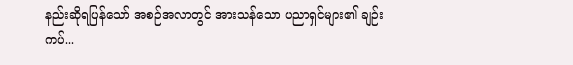နည်းဆိုရပြန်သော် အစဉ်အလာတွင် အားသန်သော ပညာရှင်များ၏ ချဉ်းကပ်...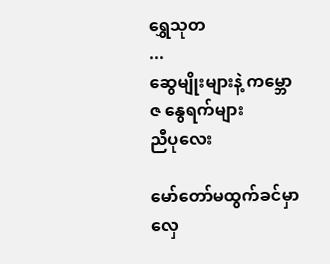ရွှေသုတ‌
...
ဆွေမျိုးများနဲ့ ကမ္ဘောဇ နွေရက်များ
ညီပုလေး

မော်တော်မထွက်ခင်မှာ လှေ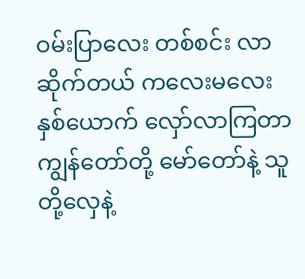ဝမ်းပြာလေး တစ်စင်း လာဆိုက်တယ် ကလေးမလေး နှစ်ယောက် လှော်လာကြတာ ကျွန်တော်တို့ မော်တော်နဲ့ သူတို့လှေနဲ့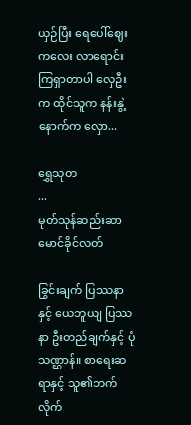ယှဉ်ပြီး ရေပေါ်ဈေးကလေး လာရောင်းကြရှာတာပါ လှေဦးက ထိုင်သူက နန်းနွဲ့ နောက်က လှော...

ရွှေသုတ‌
...
မုတ်သုန်ဆည်းဆာ
မောင်ခိုင်လတ်

ခြွင်းချက် ပြဿနာနှင့် ယေဘူယျ ပြဿနာ ဦးတည်ချက်နှင့် ပုံသဏ္ဌာန်။ စာရေးဆရာနှင့် သူ၏ဘက်လိုက်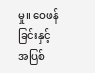မှု။ ဝေဖန်ခြင်းနှင့် အပြစ်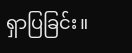ရှာပြခြင်း။